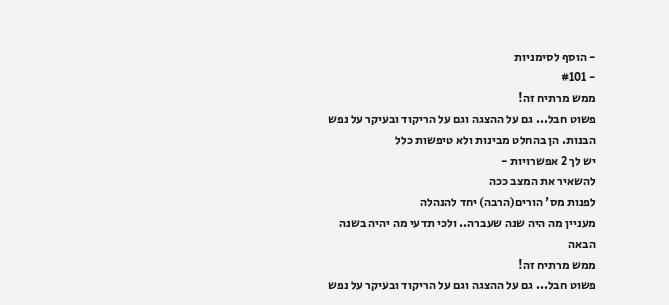- הוסף לסימניות
- #101
ממש מרתיח זה!
פשוט חבל... גם על ההצגה וגם על הריקוד ובעיקר על נפש הבנות. הן בהחלט מבינות ולא טיפשות כלל
יש לך 2 אפשרויות -
להשאיר את המצב ככה
לפנות מס' הורים(הרבה) יחד להנהלה
מעניין מה היה שנה שעברה.. ולכי תדעי מה יהיה בשנה הבאה
ממש מרתיח זה!
פשוט חבל... גם על ההצגה וגם על הריקוד ובעיקר על נפש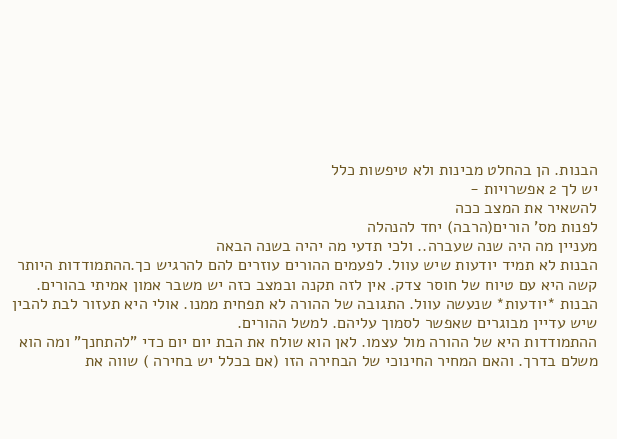הבנות. הן בהחלט מבינות ולא טיפשות כלל
יש לך 2 אפשרויות -
להשאיר את המצב ככה
לפנות מס' הורים(הרבה) יחד להנהלה
מעניין מה היה שנה שעברה.. ולכי תדעי מה יהיה בשנה הבאה
הבנות לא תמיד יודעות שיש עוול. לפעמים ההורים עוזרים להם להרגיש כך.ההתמודדות היותר קשה היא עם טיוח של חוסר צדק. אין לזה תקנה ובמצב כזה יש משבר אמון אמיתי בהורים.
הבנות *יודעות* שנעשה עוול. התגובה של ההורה לא תפחית ממנו. אולי היא תעזור לבת להבין שיש עדיין מבוגרים שאפשר לסמוך עליהם. למשל ההורים.
ההתמודדות היא של ההורה מול עצמו. לאן הוא שולח את הבת יום יום כדי "להתחנך" ומה הוא משלם בדרך. והאם המחיר החינוכי של הבחירה הזו (אם בכלל יש בחירה ) שווה את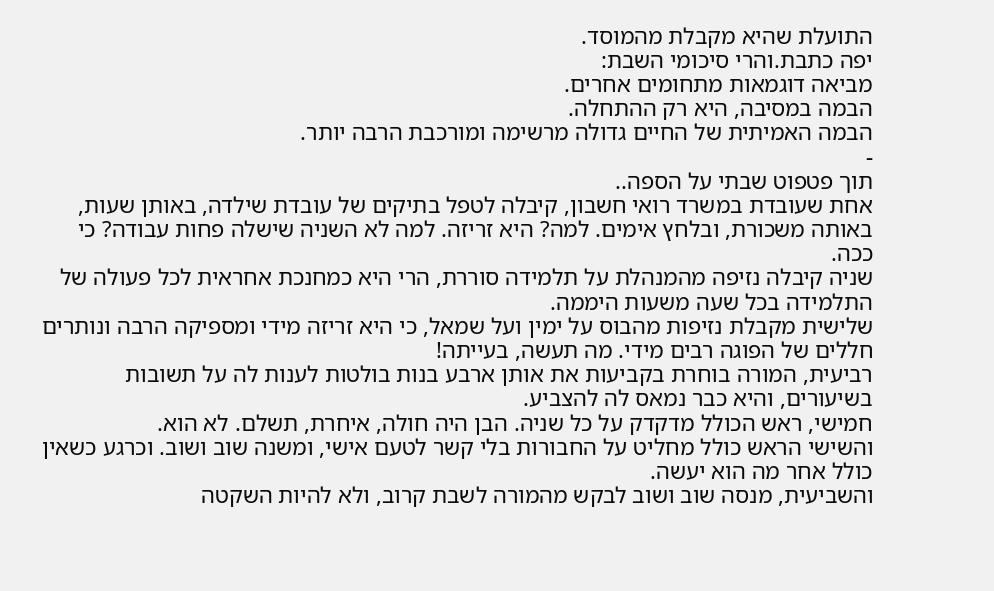התועלת שהיא מקבלת מהמוסד.
יפה כתבת.והרי סיכומי השבת:
מביאה דוגמאות מתחומים אחרים.
הבמה במסיבה, היא רק ההתחלה.
הבמה האמיתית של החיים גדולה מרשימה ומורכבת הרבה יותר.
-
תוך פטפוט שבתי על הספה..
אחת שעובדת במשרד רואי חשבון, קיבלה לטפל בתיקים של עובדת שילדה, באותן שעות, באותה משכורת, ובלחץ אימים. למה? היא זריזה. למה לא השניה שישלה פחות עבודה? כי ככה.
שניה קיבלה נזיפה מהמנהלת על תלמידה סוררת, הרי היא כמחנכת אחראית לכל פעולה של התלמידה בכל שעה משעות היממה.
שלישית מקבלת נזיפות מהבוס על ימין ועל שמאל, כי היא זריזה מידי ומספיקה הרבה ונותרים חללים של הפוגה רבים מידי. מה תעשה, בעייתה!
רביעית, המורה בוחרת בקביעות את אותן ארבע בנות בולטות לענות לה על תשובות בשיעורים, והיא כבר נמאס לה להצביע.
חמישי, ראש הכולל מדקדק על כל שניה. הבן היה חולה, איחרת, תשלם. לא הוא.
והשישי הראש כולל מחליט על החבורות בלי קשר לטעם אישי, ומשנה שוב ושוב. וכרגע כשאין כולל אחר מה הוא יעשה.
והשביעית, מנסה שוב ושוב לבקש מהמורה לשבת קרוב, ולא להיות השקטה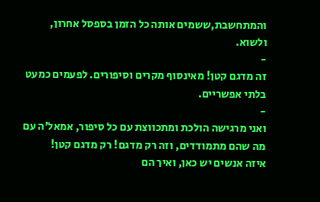והמתחשבת,ששמים אותה כל הזמן בספסל אחרון, ולשוא.
-
זה מדגם קטן! מאינסוף מקרים וסיפורים. לפעמים כמעט בלתי אפשריים.
-
ואני מרגישה הולכת ומתכווצת עם כל סיפור, אמאל'ה עם מה שהם מתמודדים, וזה רק מדגם! רק מדגם קטן!
איזה אנשים יש כאן, ואיך הם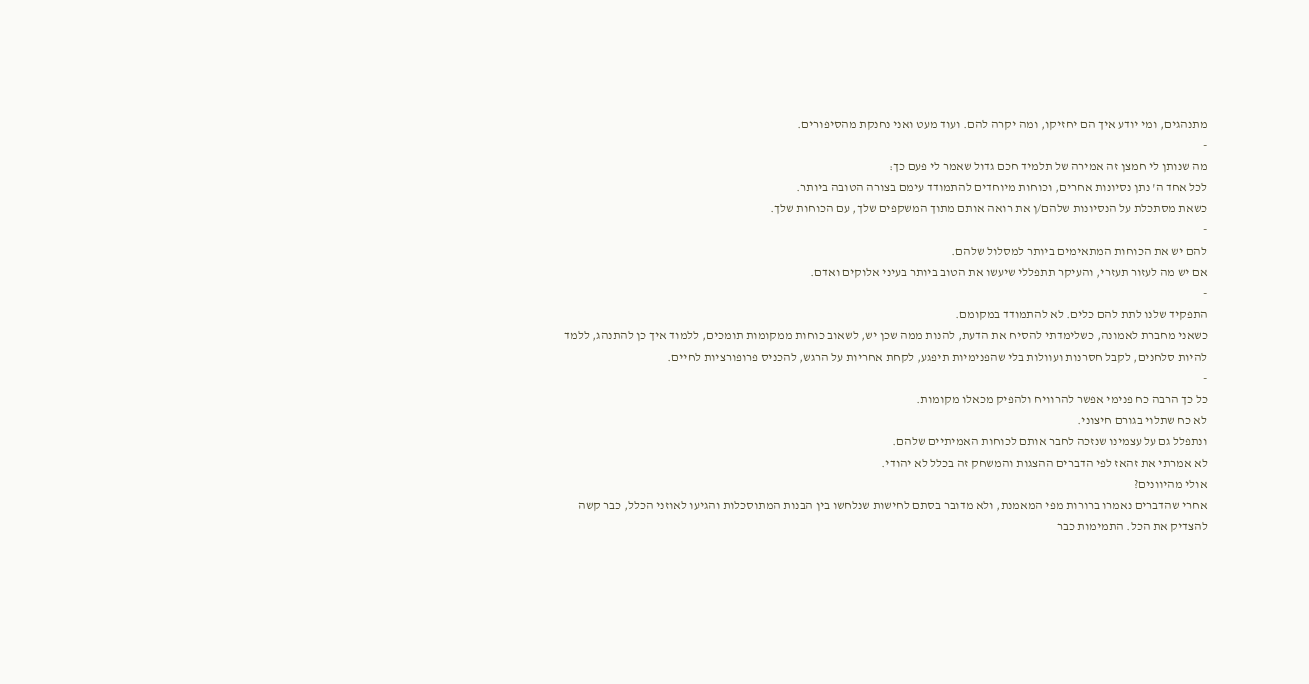מתנהגים, ומי יודע איך הם יחזיקו, ומה יקרה להם. ועוד מעט ואני נחנקת מהסיפורים.
-
מה שנותן לי חמצן זה אמירה של תלמיד חכם גדול שאמר לי פעם כך:
לכל אחד ה' נתן נסיונות אחרים, וכוחות מיוחדים להתמודד עימם בצורה הטובה ביותר.
כשאת מסתכלת על הנסיונות שלהם/ן את רואה אותם מתוך המשקפים שלך, עם הכוחות שלך.
-
להם יש את הכוחות המתאימים ביותר למסלול שלהם.
אם יש מה לעזור תעזרי, והעיקר תתפללי שיעשו את הטוב ביותר בעיני אלוקים ואדם.
-
התפקיד שלנו לתת להם כלים. לא להתמודד במקומם.
כשאני מחברת לאמונה, כשלימדתי להסיח את הדעת, להנות ממה שכן יש, לשאוב כוחות ממקומות תומכים, ללמוד איך כן להתנהג, ללמד להיות סלחנים, לקבל חסרנות ועוולות בלי שהפנימיות תיפגע, לקחת אחריות על הרגש, להכניס פרופורציות לחיים.
-
כל כך הרבה כח פנימי אפשר להרוויח ולהפיק מכאלו מקומות.
לא כח שתלוי בגורם חיצוני.
ונתפלל גם על עצמינו שנזכה לחבר אותם לכוחות האמיתיים שלהם.
לא אמרתי את זהאז לפי הדברים ההצגות והמשחק זה בכלל לא יהודי.
אולי מהיוונים?
אחרי שהדברים נאמרו ברורות מפי המאמנת, ולא מדובר בסתם לחישות שנלחשו בין הבנות המתוסכלות והגיעו לאוזני הכלל, כבר קשה להצדיק את הכל. התמימות כבר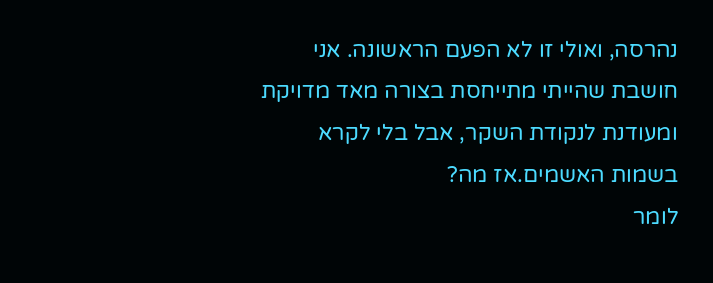נהרסה, ואולי זו לא הפעם הראשונה. אני חושבת שהייתי מתייחסת בצורה מאד מדויקת ומעודנת לנקודת השקר, אבל בלי לקרא בשמות האשמים.אז מה?
לומר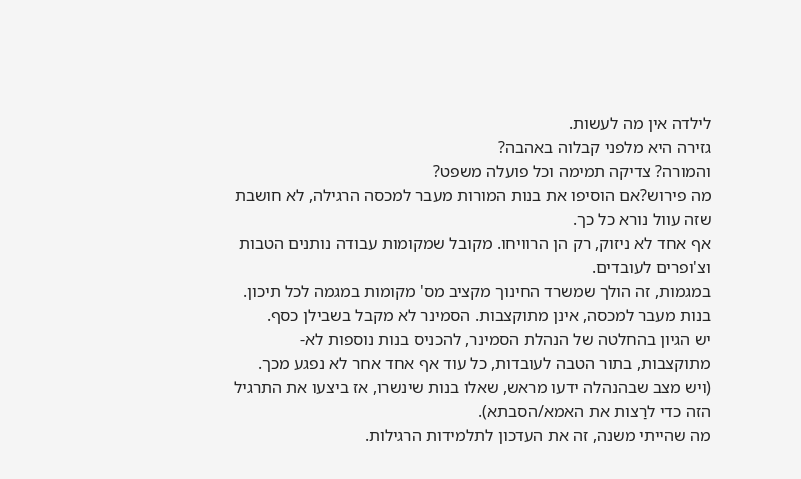לילדה אין מה לעשות.
גזירה היא מלפני קבלוה באהבה?
והמורה? צדיקה תמימה וכל פועלה משפט?
מה פירוש?אם הוסיפו את בנות המורות מעבר למכסה הרגילה, לא חושבת שזה עוול נורא כל כך.
אף אחד לא ניזוק, רק הן הרוויחו. מקובל שמקומות עבודה נותנים הטבות וצ'ופרים לעובדים.
במגמות, זה הולך שמשרד החינוך מקציב מס' מקומות במגמה לכל תיכון. בנות מעבר למכסה, אינן מתוקצבות. הסמינר לא מקבל בשבילן כסף.
יש הגיון בהחלטה של הנהלת הסמינר, להכניס בנות נוספות לא-מתוקצבות, בתור הטבה לעובדות, כל עוד אף אחד אחר לא נפגע מכך.
(ויש מצב שבהנהלה ידעו מראש, שאלו בנות שינשרו, אז ביצעו את התרגיל הזה כדי לרַצות את האמא/הסבתא).
מה שהייתי משנה, זה את העדכון לתלמידות הרגילות.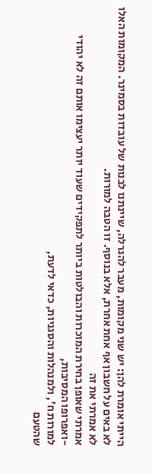הייתי אומרת להן: יש שני מקומות, מעבר להגרלה, שיינתנו לבנות של עובדות בסמינר. המקומות האלו לא באים על חשבון אף אחת אחרת, אלא בנוסף. זו הטבה למורות.
לא אמרתי את זה
אמרתי שאופן בחירת המוכרות והבולטות ביותר לתפקידים שעוד יותר יעצימו אותם זה לא יהודי
-ואפרופו המסיבות,
למורות ח', ולמנהלות והסגניות, כדאי לדעת,
שהטעם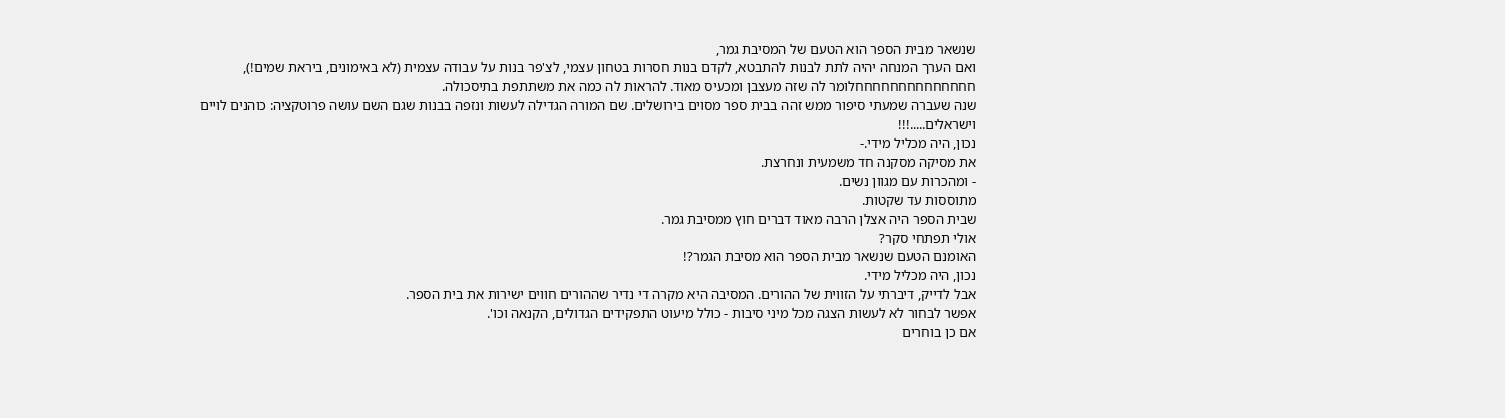שנשאר מבית הספר הוא הטעם של המסיבת גמר,
ואם הערך המנחה יהיה לתת לבנות להתבטא, לקדם בנות חסרות בטחון עצמי, לצ'פר בנות על עבודה עצמית (לא באימונים, ביראת שמים!),
חחחחחחחחחחחחחחלומר לה שזה מעצבן ומכעיס מאוד. להראות לה כמה את משתתפת בתיסכולה.
שנה שעברה שמעתי סיפור ממש זהה בבית ספר מסוים בירושלים. שם המורה הגדילה לעשות ונזפה בבנות שגם השם עושה פרוטקציה: כוהנים לויים וישראלים.....!!!
נכון, היה מכליל מידי.-
את מסיקה מסקנה חד משמעית ונחרצת.
- ומהכרות עם מגוון נשים.
מתוססות עד שקטות.
שבית הספר היה אצלן הרבה מאוד דברים חוץ ממסיבת גמר.
אולי תפתחי סקר?
האומנם הטעם שנשאר מבית הספר הוא מסיבת הגמר?!
נכון, היה מכליל מידי.
אבל לדייק, דיברתי על הזווית של ההורים. המסיבה היא מקרה די נדיר שההורים חווים ישירות את בית הספר.
אפשר לבחור לא לעשות הצגה מכל מיני סיבות - כולל מיעוט התפקידים הגדולים, הקנאה וכו'.
אם כן בוחרים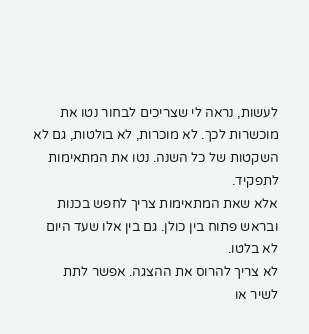לעשות, נראה לי שצריכים לבחור נטו את מוכשרות לכך. לא מוכרות, לא בולטות, גם לא השקטות של כל השנה. נטו את המתאימות לתפקיד.
אלא שאת המתאימות צריך לחפש בכנות ובראש פתוח בין כולן. גם בין אלו שעד היום לא בלטו.
לא צריך להרוס את ההצגה. אפשר לתת לשיר או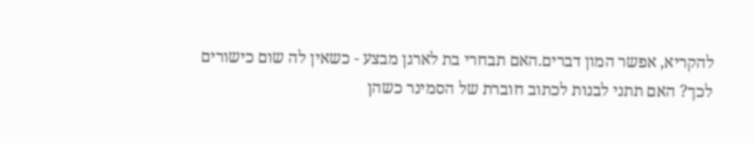להקריא, אפשר המון דברים.האם תבחרי בת לארגן מבצע - כשאין לה שום כישורים לכך? האם תתני לבנות לכתוב חוברת של הסמינר כשהן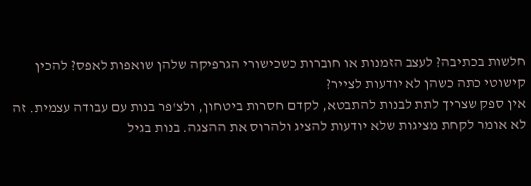חלשות בכתיבה? לעצב הזמנות או חוברות כשכישורי הגרפיקה שלהן שואפות לאפס? להכין קישוטי כתה כשהן לא יודעות לצייר?
אין ספק שצריך לתת לבנות להתבטא, לקדם חסרות ביטחון, ולצ'פר בנות עם עבודה עצמית. זה לא אומר לקחת מציגות שלא יודעות להציג ולהרוס את ההצגה. בנות בגיל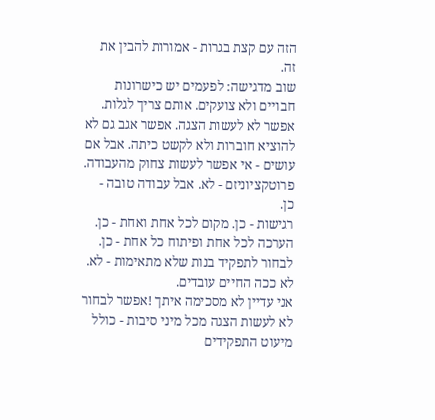הזה עם קצת בגרות - אמורות להבין את זה.
שוב מדגישה: לפעמים יש כישרונות חבויים ולא צועקים. אותם צריך לגלות.
אפשר לא לעשות הצגה. אפשר אגב גם לא להוציא חוברות ולא לקשט כיתה. אבל אם עושים - אי אפשר לעשות צחוק מהעבודה. פרוטקציוניזם - לא. אבל עבודה טובה - כן.
רגישות - כן. מקום לכל אחת ואחת - כן. הערכה לכל אחת ופיתוח כל אחת - כן. לבחור לתפקיד בנות שלא מתאימות - לא. לא ככה החיים עובדים.
אני עדיין לא מסכימה איתך !אפשר לבחור לא לעשות הצגה מכל מיני סיבות - כולל מיעוט התפקידים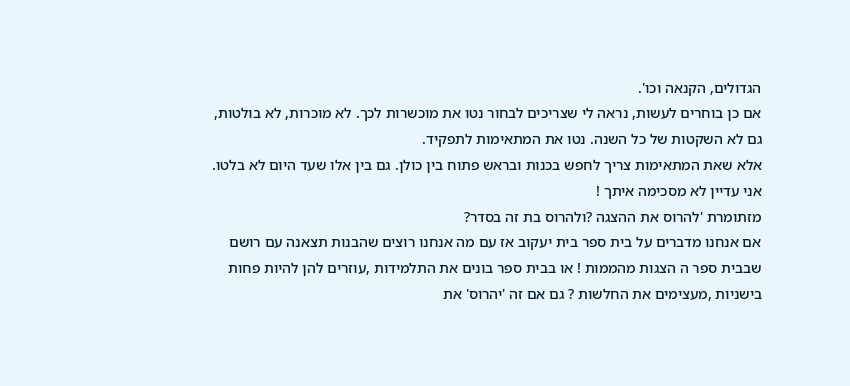הגדולים, הקנאה וכו'.
אם כן בוחרים לעשות, נראה לי שצריכים לבחור נטו את מוכשרות לכך. לא מוכרות, לא בולטות, גם לא השקטות של כל השנה. נטו את המתאימות לתפקיד.
אלא שאת המתאימות צריך לחפש בכנות ובראש פתוח בין כולן. גם בין אלו שעד היום לא בלטו.
אני עדיין לא מסכימה איתך !
מזתומרת 'להרוס את ההצגה ?ולהרוס בת זה בסדר?
אם אנחנו מדברים על בית ספר בית יעקוב אז עם מה אנחנו רוצים שהבנות תצאנה עם רושם שבבית ספר ה הצגות מהממות ! או בבית ספר בונים את התלמידות ,עוזרים להן להיות פחות בישניות ,מעצימים את החלשות ? גם אם זה 'יהרוס' את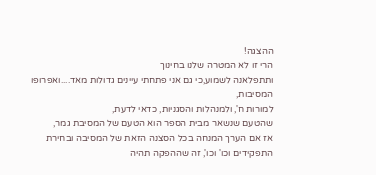ההצגה!
הרי זו לא המטרה שלנו בחינוך
ותתפלאנה לשמוע,כי גם אני פתחתי עיינים גדולות מאד....ואפרופו המסיבות,
למורות ח', ולמנהלות והסגניות, כדאי לדעת,
שהטעם שנשאר מבית הספר הוא הטעם של המסיבת גמר,
אז אם הערך המנחה בכל הסצנה הזאת של המסיבה ובחירת התפקידים וכו' וכו', זה שההפקה תהיה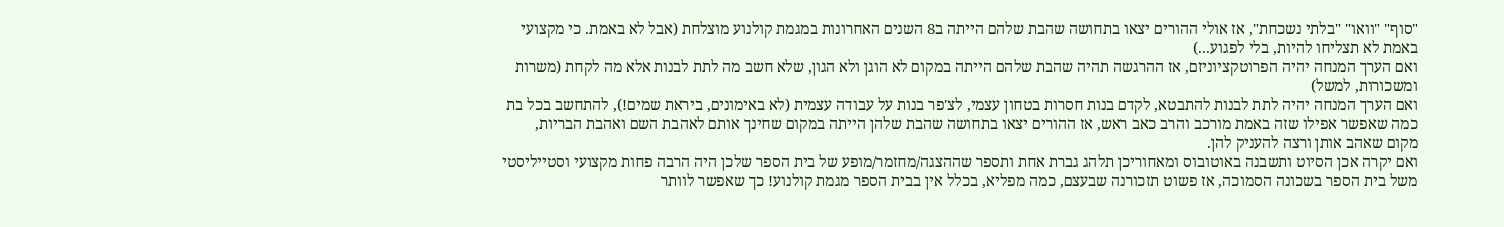"סוף" "וואו" "בלתי נשכחת", אז אולי ההורים יצאו בתחושה שהבת שלהם הייתה ב8 השנים האחרונות במגמת קולנוע מוצלחת (אבל לא באמת. כי מקצועי באמת לא תצליחו להיות, בלי לפגוע...)
ואם הערך המנחה יהיה הפרוטקציוניזם, אז ההרגשה תהיה שהבת שלהם הייתה במקום לא הוגן ולא הגון, שלא חשב מה לתת לבנות אלא מה לקחת (משרות ומשכורות, למשל)
ואם הערך המנחה יהיה לתת לבנות להתבטא, לקדם בנות חסרות בטחון עצמי, לצ'פר בנות על עבודה עצמית (לא באימונים, ביראת שמים!), להתחשב בכל בת כמה שאפשר אפילו שזה באמת מורכב והרב כאב ראש, אז ההורים יצאו בתחושה שהבת שלהן הייתה במקום שחינך אותם לאהבת השם ואהבת הבריות, מקום שאהב אותן ורצה להעניק להן.
ואם יקרה אכן הסיוט ותשבנה באוטובוס ומאחוריכן תלהג גברת אחת ותספר שההצגה/מחזמר/מופע של בית הספר שלכן היה הרבה פחות מקצועי וסטייליסטי משל בית הספר בשכונה הסמוכה, אז פשוט תזכורנה שבעצם, כמה מפליא, בכלל אין בבית הספר מגמת קולנוע! כך שאפשר לוותר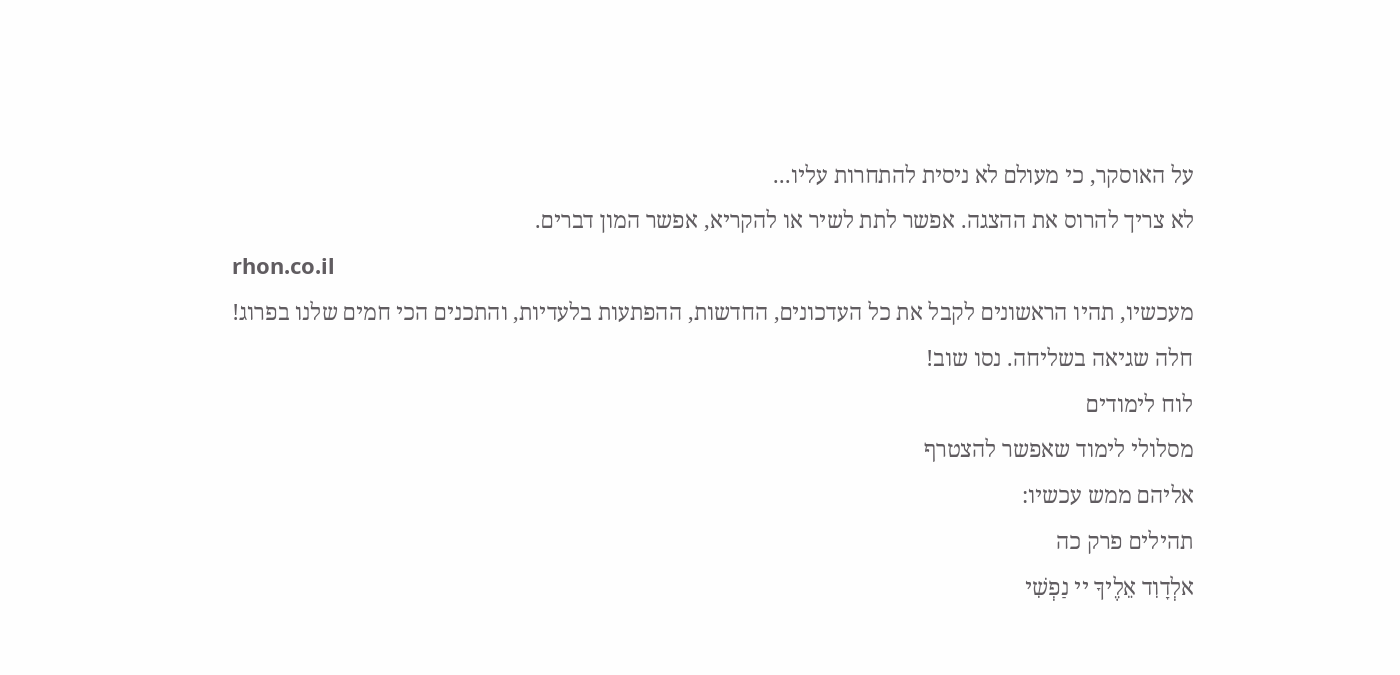על האוסקר, כי מעולם לא ניסית להתחרות עליו...
לא צריך להרוס את ההצגה. אפשר לתת לשיר או להקריא, אפשר המון דברים.
rhon.co.il
מעכשיו, תהיו הראשונים לקבל את כל העדכונים, החדשות, ההפתעות בלעדיות, והתכנים הכי חמים שלנו בפרוג!
חלה שגיאה בשליחה. נסו שוב!
לוח לימודים
מסלולי לימוד שאפשר להצטרף
אליהם ממש עכשיו:
תהילים פרק כה
אלְדָוִד אֵלֶיךָ יי נַפְשִׁי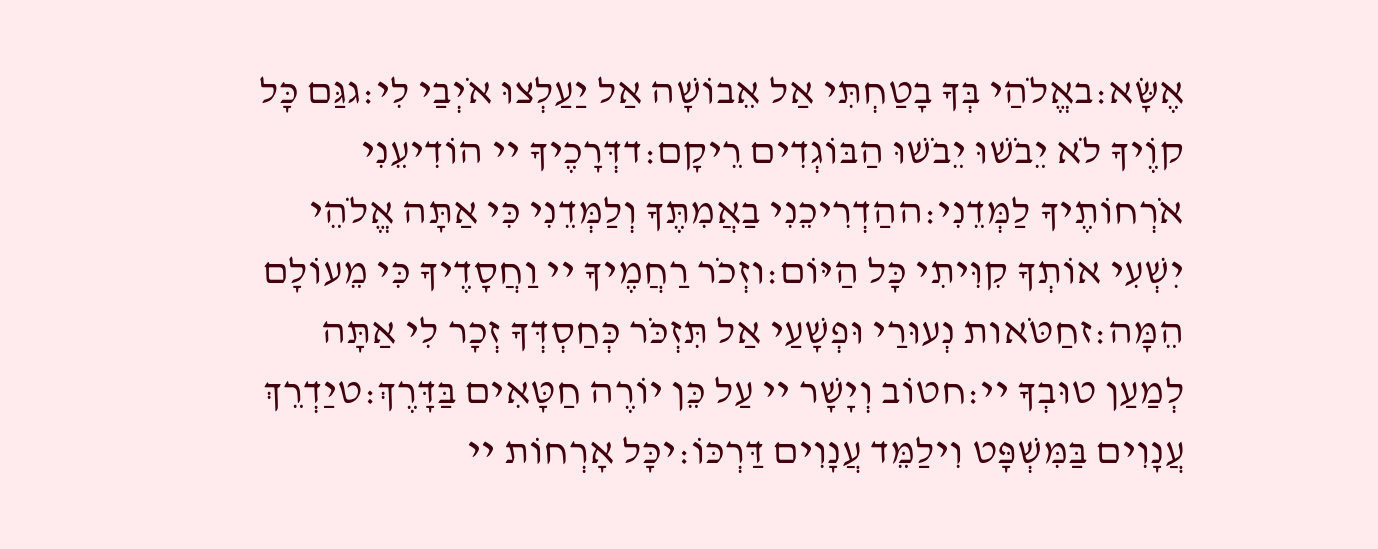אֶשָּׂא:באֱלֹהַי בְּךָ בָטַחְתִּי אַל אֵבוֹשָׁה אַל יַעַלְצוּ אֹיְבַי לִי:גגַּם כָּל קוֶֹיךָ לֹא יֵבֹשׁוּ יֵבֹשׁוּ הַבּוֹגְדִים רֵיקָם:דדְּרָכֶיךָ יי הוֹדִיעֵנִי אֹרְחוֹתֶיךָ לַמְּדֵנִי:ההַדְרִיכֵנִי בַאֲמִתֶּךָ וְלַמְּדֵנִי כִּי אַתָּה אֱלֹהֵי יִשְׁעִי אוֹתְךָ קִוִּיתִי כָּל הַיּוֹם:וזְכֹר רַחֲמֶיךָ יי וַחֲסָדֶיךָ כִּי מֵעוֹלָם הֵמָּה:זחַטֹּאות נְעוּרַי וּפְשָׁעַי אַל תִּזְכֹּר כְּחַסְדְּךָ זְכָר לִי אַתָּה לְמַעַן טוּבְךָ יי:חטוֹב וְיָשָׁר יי עַל כֵּן יוֹרֶה חַטָּאִים בַּדָּרֶךְ:טיַדְרֵךְ עֲנָוִים בַּמִּשְׁפָּט וִילַמֵּד עֲנָוִים דַּרְכּוֹ:יכָּל אָרְחוֹת יי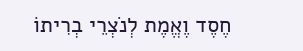חֶסֶד וֶאֱמֶת לְנֹצְרֵי בְרִיתוֹ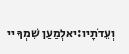וְעֵדֹתָיו:יאלְמַעַן שִׁמְךָ יי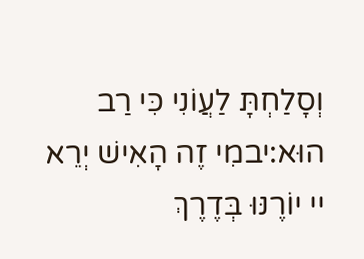וְסָלַחְתָּ לַעֲוֹנִי כִּי רַב הוּא:יבמִי זֶה הָאִישׁ יְרֵא יי יוֹרֶנּוּ בְּדֶרֶךְ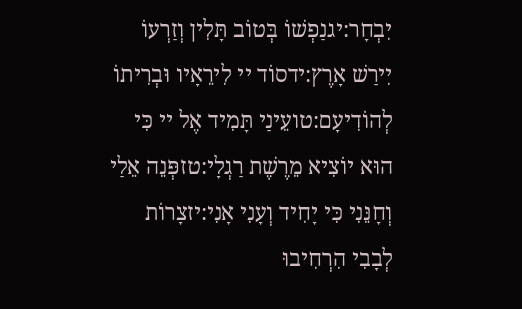יִבְחָר:יגנַפְשׁוֹ בְּטוֹב תָּלִין וְזַרְעוֹ יִירַשׁ אָרֶץ:ידסוֹד יי לִירֵאָיו וּבְרִיתוֹ לְהוֹדִיעָם:טועֵינַי תָּמִיד אֶל יי כִּי הוּא יוֹצִיא מֵרֶשֶׁת רַגְלָי:טזפְּנֵה אֵלַי וְחָנֵּנִי כִּי יָחִיד וְעָנִי אָנִי:יזצָרוֹת לְבָבִי הִרְחִיבוּ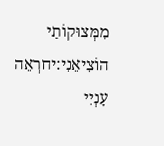מִמְּצוּקוֹתַי הוֹצִיאֵנִי:יחרְאֵה עָנְיִי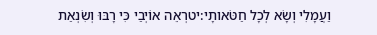וַעֲמָלִי וְשָׂא לְכָל חַטֹּאותָי:יטרְאֵה אוֹיְבַי כִּי רָבּוּ וְשִׂנְאַת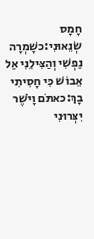חָמָס שְׂנֵאוּנִי:כשָׁמְרָה נַפְשִׁי וְהַצִּילֵנִי אַל אֵבוֹשׁ כִּי חָסִיתִי בָךְ:כאתֹּם וָיֹשֶׁר יִצְּרוּנִי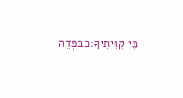כִּי קִוִּיתִיךָ:כבפְּדֵה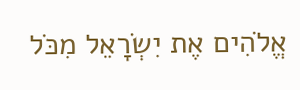אֱלֹהִים אֶת יִשְׂרָאֵל מִכֹּל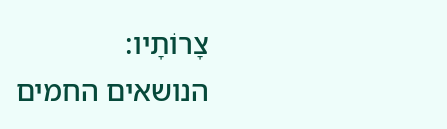צָרוֹתָיו:
הנושאים החמים